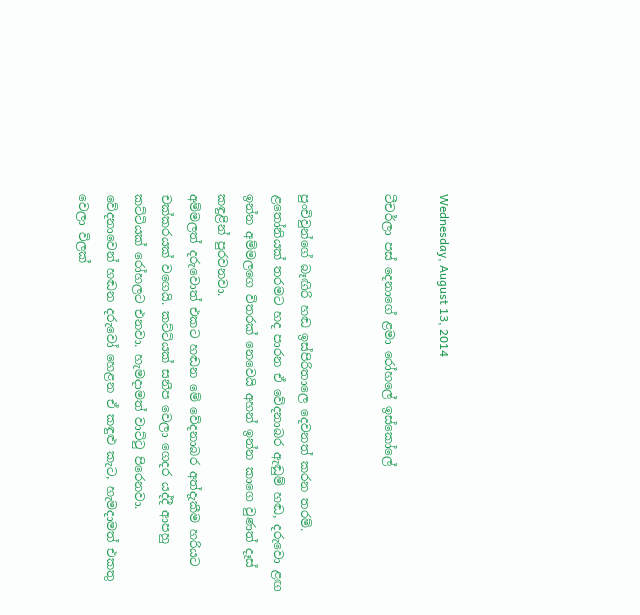Wednesday, August 13, 2014

ටීචර්ලා පස් දෙනාගේ ළමා රෝහලේ ඉස්කෝලේ


පුංචිවුන්ගේ බෑඟිරි හඬ ඉස්පිරිතාලෙ දෙවනත් කරන තරම්.
ළතෝනියක් තරමට හද පාරන ඒ වේදනාබර ඇඬුම් හඬ, දරුවො ළඟ ඉන්න අම්මලගෙ විතරක් නෙවෙයි අහන් ඉන්න කාගෙ වුණත් දෑස් කඳුළින් පුරවනවා.
අම්මලත් දරුවොත් එකට හඬන මේ වේදනාබර අත්දැකීම හරියට චක්කරයක් වගෙයි. කට්ටියක් සනීප වෙලා ගෙදර යද්දී ආපහු කට්ටියක් රෝහලට එනවා. හැමදාමත් වාට්ටු පිරෙනවා.
වේදනාවෙන් හඬන දරුවෝ හෙළන ඒ කඳුළු කැට, හැමදාමත් එකතු වෙලා විලක්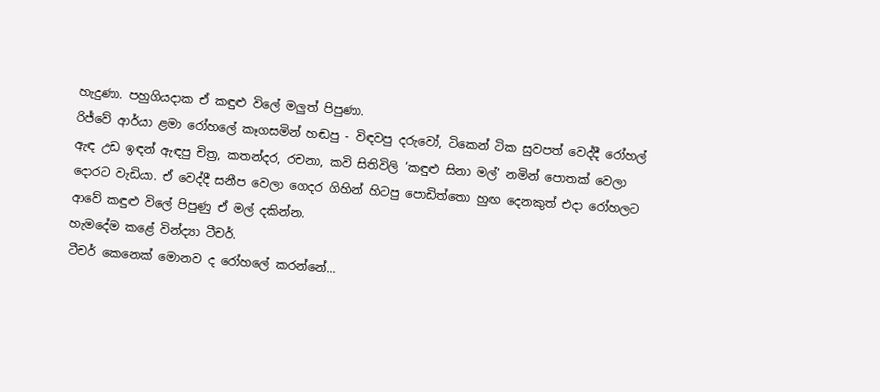හැදුණා. පහුගියදාක ඒ කඳුළු විලේ මලුත් පිපුණා.
රිජ්වේ ආර්යා ළමා රෝහලේ කෑගසමින් හඬපු - විඳවපු දරුවෝ, ටිකෙන් ටික සුවපත් වෙද්දී රෝහල් ඇඳ උඩ ඉඳන් ඇඳපු චිත්‍ර, කතන්දර, රචනා, කවි සිතිවිලි ‘කඳුළු සිනා මල්’ නමින් පොතක් වෙලා දොරට වැඩියා. ඒ වෙද්දී සනීප වෙලා ගෙදර ගිහින් හිටපු පොඩිත්තො හුඟ දෙනකුත් එදා රෝහලට ආවේ කඳුළු විලේ පිපුණු ඒ මල් දකින්න.
හැමදේම කළේ වින්ද්‍යා ටීචර්.
ටීචර් කෙනෙක් මොනව ද රෝහලේ කරන්නේ...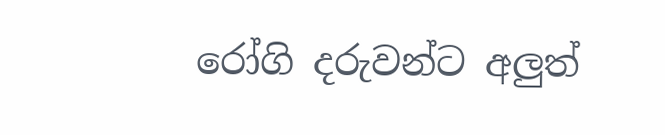රෝගි දරුවන්ට අලුත්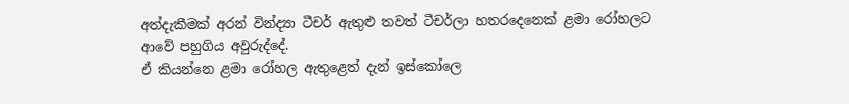අත්දැකීමක් අරන් වින්ද්‍යා ටීචර් ඇතුළු තවත් ටීචර්ලා හතරදෙනෙක් ළමා රෝහලට ආවේ පහුගිය අවුරුද්දේ.
ඒ කියන්නෙ ළමා රෝහල ඇතුළෙත් දැන් ඉස්කෝලෙ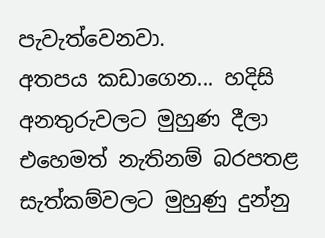පැවැත්වෙනවා.
අතපය කඩාගෙන... හදිසි අනතුරුවලට මුහුණ දීලා එහෙමත් නැතිනම් බරපතළ සැත්කම්වලට මුහුණු දුන්නු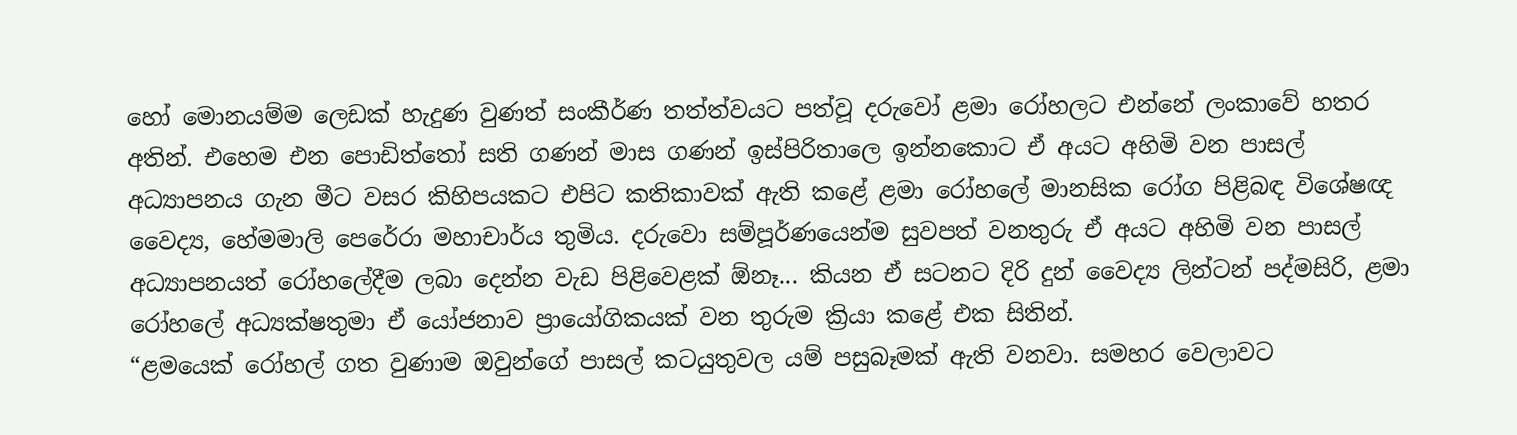හෝ මොනයම්ම ලෙඩක් හැදුණ වුණත් සංකීර්ණ තත්ත්වයට පත්වූ දරුවෝ ළමා රෝහලට එන්නේ ලංකාවේ හතර අතින්. එහෙම එන පොඩිත්තෝ සති ගණන් මාස ගණන් ඉස්පිරිතාලෙ ඉන්නකොට ඒ අයට අහිමි වන පාසල් අධ්‍යාපනය ගැන මීට වසර කිහිපයකට එපිට කතිකාවක් ඇති කළේ ළමා රෝහලේ මානසික රෝග පිළිබඳ විශේෂඥ වෛද්‍ය, හේමමාලි පෙරේරා මහාචාර්ය තුමිය. දරුවො සම්පූර්ණයෙන්ම සුවපත් වනතුරු ඒ අයට අහිමි වන පාසල් අධ්‍යාපනයත් රෝහලේදීම ලබා දෙන්න වැඩ පිළිවෙළක් ඕනෑ... කියන ඒ සටනට දිරි දුන් වෛද්‍ය ලින්ටන් පද්මසිරි, ළමා රෝහලේ අධ්‍යක්ෂතුමා ඒ යෝජනාව ප්‍රායෝගිකයක් වන තුරුම ක්‍රියා කළේ එක සිතින්.
“ළමයෙක් රෝහල් ගත වුණාම ඔවුන්ගේ පාසල් කටයුතුවල යම් පසුබෑමක් ඇති වනවා. සමහර වෙලාවට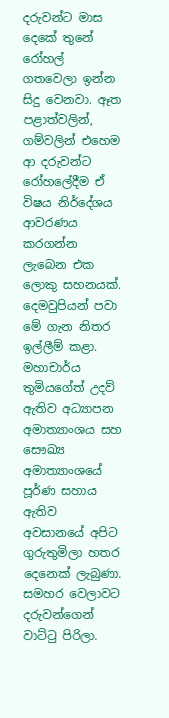දරුවන්ට මාස දෙකේ තුනේ රෝහල් ගතවෙලා ඉන්න සිදු වෙනවා. ඈත පළාත්වලින්, ගම්වලින් එහෙම ආ දරුවන්ට රෝහලේදීම ඒ විෂය නිර්දේශය ආවරණය කරගන්න ලැබෙන එක ලොකු සහනයක්. දෙමවුපියන් පවා මේ ගැන නිතර ඉල්ලීම් කළා. මහාචාර්ය තුමියගේත් උදව් ඇතිව අධ්‍යාපන අමාත්‍යාංශය සහ සෞඛ්‍ය අමාත්‍යාංශයේ පූර්ණ සහාය ඇතිව අවසානයේ අපිට ගුරුතුමිලා හතර දෙනෙක් ලැබුණා.
සමහර වෙලාවට දරුවන්ගෙන් වාට්ටු පිරිලා.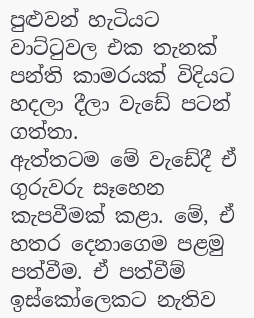පුළුවන් හැටියට වාට්ටුවල එක තැනක් පන්ති කාමරයක් විදියට හදලා දීලා වැඩේ පටන් ගත්තා.
ඇත්තටම මේ වැඩේදී ඒ ගුරුවරු සෑහෙන කැපවීමක් කළා. මේ, ඒ හතර දෙනාගෙම පළමු පත්වීම. ඒ පත්වීම් ඉස්කෝලෙකට නැතිව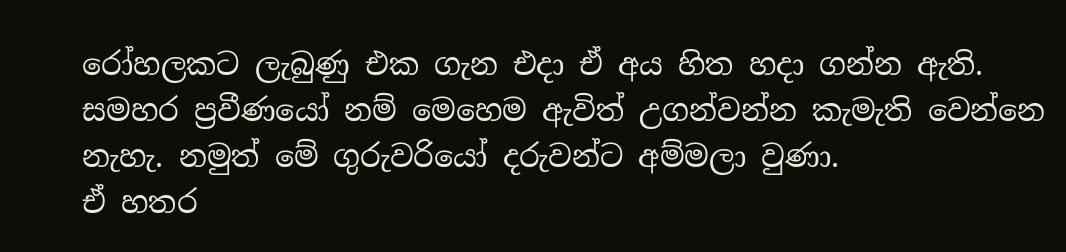රෝහලකට ලැබුණු එක ගැන එදා ඒ අය හිත හදා ගන්න ඇති. සමහර ප්‍රවීණයෝ නම් මෙහෙම ඇවිත් උගන්වන්න කැමැති වෙන්නෙ නැහැ. නමුත් මේ ගුරුවරියෝ දරුවන්ට අම්මලා වුණා.
ඒ ‍හතර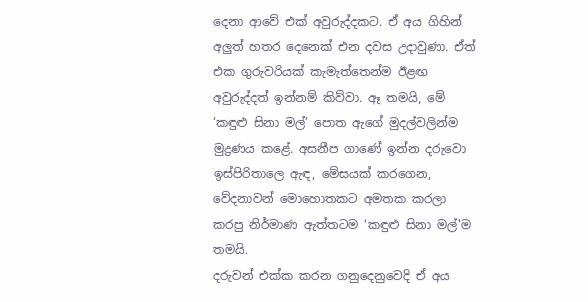දෙනා ආවේ එක් අවුරුද්දකට. ඒ අය ගිහින් අලුත් හතර දෙනෙක් එන දවස උදාවුණා. ඒත් එක ගුරුවරියක් කැමැත්තෙන්ම ඊළඟ අවුරුද්දත් ඉන්නම් කිව්වා. ඈ තමයි, මේ ‘කඳුළු සිනා මල්’ පොත ඇගේ මුදල්වලින්ම මුද්‍රණය කළේ. අසනීප ගාණේ ඉන්න දරුවො ඉස්පිරිතාලෙ ඇඳ, මේසයක් කරගෙන, වේදනාවන් මොහොතකට අමතක කරලා කරපු නිර්මාණ ඇත්තටම ‘කඳුළු සිනා මල්'ම තමයි.
දරුවන් එක්ක කරන ගනුදෙනුවෙදි ඒ අය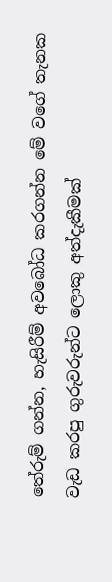තේරුම් ගන්න, හැසිරීම් අවබෝධ කරගන්න මේ වගේ තැනක වැඩ කරපු ගුරුවරුන්ට ලොකු අත්දැකීමක්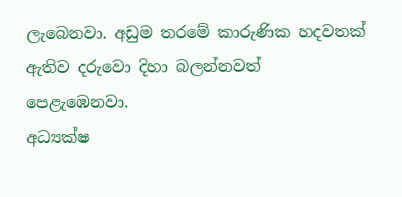ලැබෙනවා. අඩුම තරමේ කාරුණික හදවතක් ඇතිව දරුවො දිහා බලන්නවත් පෙළැඹෙනවා.
අධ්‍යක්ෂ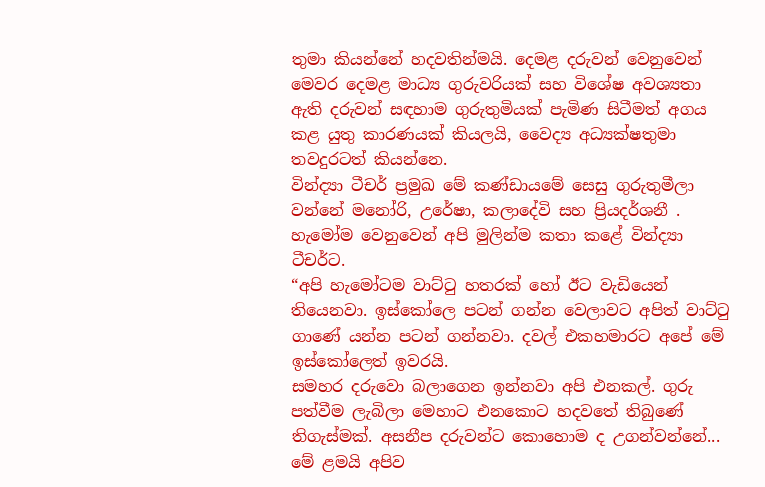තුමා කියන්නේ හදවතින්මයි. දෙමළ දරුවන් වෙනුවෙන් මෙවර දෙමළ මාධ්‍ය ගුරුවරියක් සහ විශේෂ අවශ්‍යතා ඇති දරුවන් සඳහාම ගුරුතුමියක් පැමිණ සිටීමත් අගය කළ යුතු කාරණයක් කියලයි, වෛද්‍ය අධ්‍යක්ෂතුමා තවදුරටත් කියන්නෙ.
වින්ද්‍යා ටීචර් ප්‍රමුඛ මේ කණ්ඩායමේ සෙසු ගුරුතුමීලා වන්නේ මනෝරි, උරේෂා, කලාදේවි සහ ප්‍රියදර්ශනී . හැමෝම වෙනුවෙන් අපි මුලින්ම කතා කළේ වින්ද්‍යා ටීචර්ට.
“අපි හැමෝටම වාට්ටු හතරක් හෝ ඊට වැඩියෙන් තියෙනවා. ඉස්කෝලෙ පටන් ගන්න වෙලාවට අපිත් වාට්ටු ගාණේ යන්න පටන් ගන්නවා. දවල් එකහමාරට අපේ මේ ඉස්කෝලෙත් ඉවරයි.
සමහර දරුවො බලාගෙන ඉන්නවා අපි එනකල්. ගුරු පත්වීම ලැබිලා මෙහාට එනකොට හදවතේ තිබුණේ තිගැස්මක්. අසනීප දරුවන්ට කොහොම ද උගන්වන්නේ... මේ ළමයි අපිව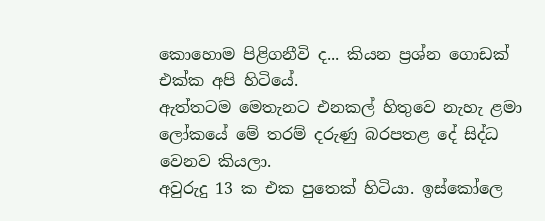කොහොම පිළිගනීවි ද... කියන ප්‍රශ්න ගොඩක් එක්ක අපි හිටියේ.
ඇත්තටම මෙතැනට එනකල් හිතුවෙ නැහැ ළමා ලෝකයේ මේ තරම් දරුණු බරපතළ දේ සිද්ධ වෙනව කියලා.
අවුරුදු 13 ක එක පුතෙක් හිටියා. ඉස්කෝලෙ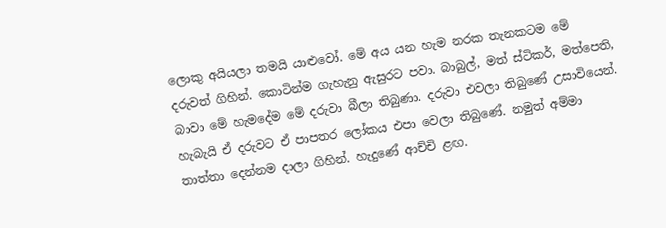ලොකු අයියලා තමයි යාළුවෝ. මේ අය යන හැම නරක තැනකටම මේ දරුවත් ගිහින්. කොටින්ම ගැහැනු ඇසුරට පවා. බාබුල්, මත් ස්ටිකර්, මත්පෙති, බාවා මේ හැමදේම මේ දරුවා බීලා තිබුණා. දරුවා එවලා තිබුණේ උසාවියෙන්. හැබැයි ඒ දරුවට ඒ පාපතර ලෝකය එපා වෙලා තිබුණේ. නමුත් අම්මා තාත්තා දෙන්නම දාලා ගිහින්. හැදුණේ ආච්චි ළඟ.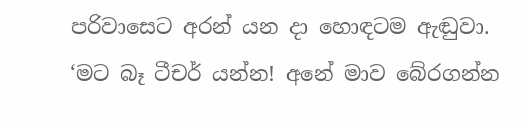පරිවාසෙට අරන් යන දා හොඳටම ඇඬුවා. ‘මට බෑ ටීචර් යන්න! අනේ මාව බේරගන්න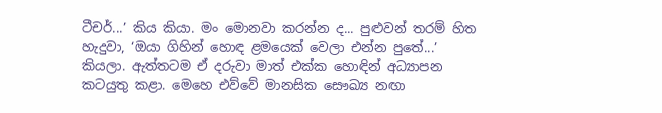ටීචර්...’ කිය කියා. මං මොනවා කරන්න ද... පුළුවන් තරම් හිත හැදුවා, ‘ඔයා ගිහින් හොඳ ළමයෙක් වෙලා එන්න පුතේ...’ කියලා. ඇත්තටම ඒ දරුවා මාත් එක්ක හොඳින් අධ්‍යාපන කටයුතු කළා. මෙහෙ එව්වේ මානසික සෞඛ්‍ය නඟා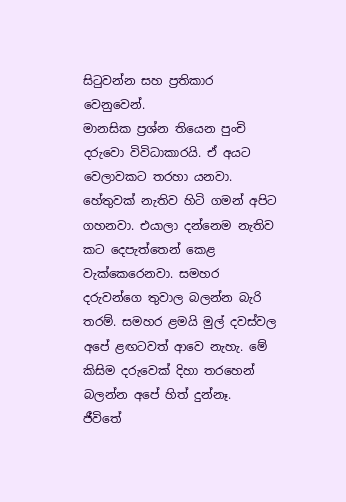සිටුවන්න සහ ප්‍රතිකාර වෙනුවෙන්.
මානසික ප්‍රශ්න තියෙන පුංචි දරුවො විවිධාකාරයි. ඒ අයට වෙලාවකට තරහා යනවා. හේතුවක් නැතිව හිටි ගමන් අපිට ගහනවා. එයාලා දන්නෙම නැතිව කට දෙපැත්තෙන් කෙළ වැක්කෙරෙනවා. සමහර දරුවන්ගෙ තුවාල බලන්න බැරි තරම්. සමහර ළමයි මුල් දවස්වල අපේ ළඟටවත් ආවෙ නැහැ. මේ කිසිම දරුවෙක් දිහා තරහෙන් බලන්න අපේ හිත් දුන්නෑ.
ජීවිතේ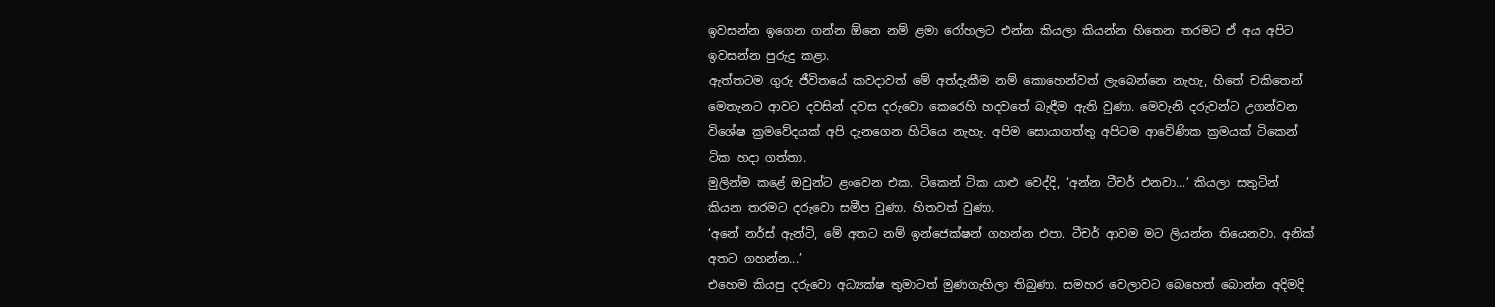ඉවසන්න ඉගෙන ගන්න ඕනෙ නම් ළමා රෝහලට එන්න කියලා කියන්න හිතෙන තරමට ඒ අය අපිට ඉවසන්න පුරුදු කළා.
ඇත්තටම ගුරු ජීවිතයේ කවදාවත් මේ අත්දැකීම නම් කොහෙන්වත් ලැබෙන්නෙ නැහැ, හිතේ චකිතෙන් මෙතැනට ආවට දවසින් දවස දරුවො කෙරෙහි හදවතේ බැඳීම ඇති වුණා. මෙවැනි දරුවන්ට උගන්වන විශේෂ ක්‍රම‍වේදයක් අපි දැනගෙන හිටියෙ නැහැ. අපිම සොයාගත්තු අපිටම ආවේණික ක්‍රමයක් ටිකෙන් ටික හදා ගත්තා.
මුලින්ම කළේ ඔවුන්ට ළංවෙන එක. ටිකෙන් ටික යාළු වෙද්දි, ‘අන්න ටීචර් එනවා...’ කියලා සතුටින් කියන තරමට දරුවො සමීප වුණා. හිතවත් වුණා.
‘අනේ නර්ස් ඇන්ටි, මේ අතට ‍නම් ඉන්ජෙක්ෂන් ගහන්න එපා. ටීචර් ආවම මට ලියන්න තියෙනවා. අනික් අතට ගහන්න...’
එහෙම කියපු දරුවො අධ්‍යක්ෂ තුමාටත් මුණගැහිලා තිබුණා. සමහර වෙලාවට බෙහෙත් බොන්න අදිමදි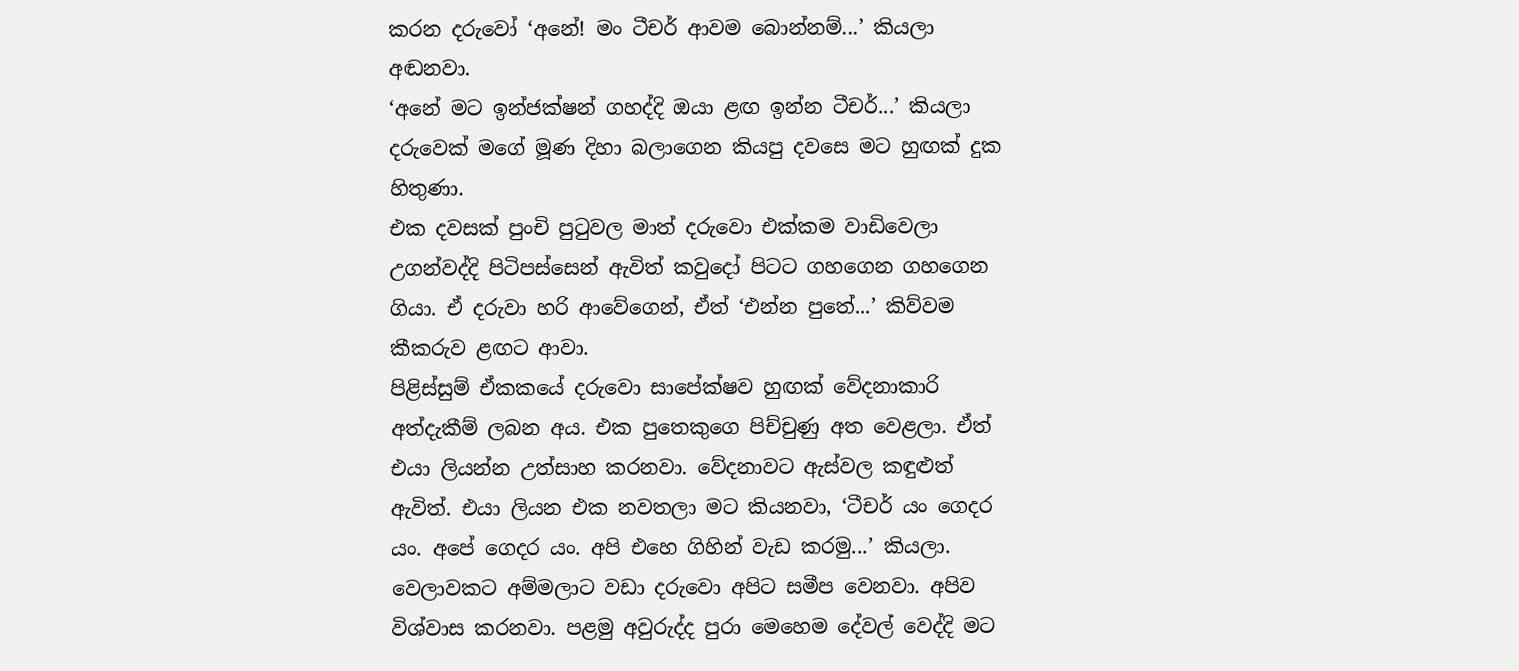කරන දරුවෝ ‘අනේ! මං ටීචර් ආවම බොන්නම්...’ කියලා අඬනවා.
‘අනේ මට ඉන්ජක්ෂන් ගහද්දි ඔයා ළඟ ඉන්න ටීචර්...’ කියලා දරුවෙක් මගේ මූණ දිහා බලාගෙන කියපු දවසෙ මට හුඟක් දුක හිතුණා.
එක දවසක් පුංචි පුටුවල මාත් දරුවො එක්කම වාඩිවෙලා උගන්වද්දි පිටිපස්සෙන් ඇවිත් කවුදෝ පිටට ගහගෙන ගහගෙන ගියා. ඒ දරුවා හරි ආවේගෙන්, ඒත් ‘එන්න පුතේ...’ කිව්වම කීකරුව ළඟට ආවා.
පිළිස්සුම් ඒකකයේ දරුවො සාපේක්ෂව හුඟක් වේදනාකාරි අත්දැකීම් ලබන අය. එක පුතෙකුගෙ පිච්චුණු අත වෙළලා. ඒත් එයා ලියන්න උත්සාහ කරනවා. වේදනාවට ඇස්වල කඳුළුත් ඇවිත්. එයා ලියන එක නවතලා මට කියනවා, ‘ටීචර් යං ගෙදර යං. අපේ ගෙදර යං. අපි එහෙ ගිහින් වැඩ කරමු...’ කියලා.
වෙලාවකට අම්මලාට වඩා දරුවො අපිට සමීප වෙනවා. අපිව විශ්වාස කරනවා. පළමු අවුරුද්ද පුරා මෙහෙම දේවල් වෙද්දි මට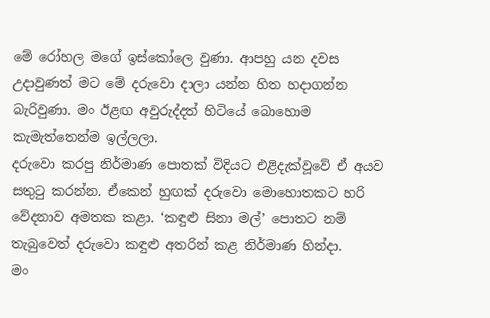මේ රෝහල මගේ ඉස්කෝලෙ වුණා. ආපහු යන දවස උදාවුණත් මට මේ දරුවො දාලා යන්න හිත හදාගන්න බැරිවුණා. මං ඊළඟ අවුරුද්දත් හිටියේ බොහොම කැමැත්තෙන්ම ඉල්ලලා.
දරුවො කරපු නිර්මාණ පොතක් විදියට එළිදැක්වූවේ ඒ අයව සතුටු කරන්න. ඒකෙන් හුඟක් දරුවො මොහොතකට හරි වේදනාව අමතක කළා. ‘කඳුළු සිනා මල්’ පොතට නම් තැබුවෙත් දරුවො කඳුළු අතරින් කළ නිර්මාණ හින්දා.
මං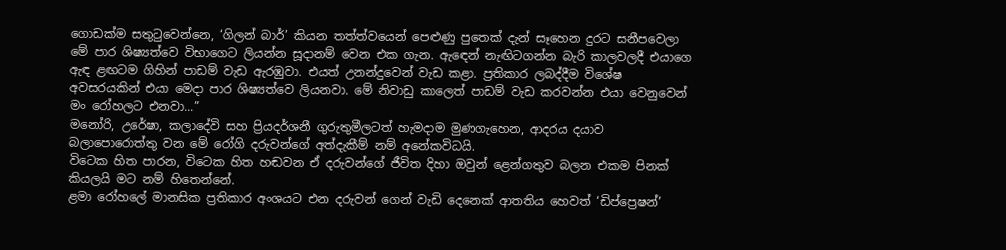ගොඩක්ම සතුටුවෙන්නෙ, ‘ගිලන් බාර්’ කියන තත්ත්වයෙන් පෙළුණු පුතෙක් දැන් සෑහෙන දුරට සනීපවෙලා මේ පාර ශිෂ්‍යත්වෙ විභාගෙට ලියන්න සූදානම් වෙන එක ගැන. ඇ‍ඳෙන් නැඟිටගන්න බැරි කාලවලදී එයාගෙ ඇඳ ළඟටම ගිහින් පාඩම් වැඩ ඇරඹුවා. එයත් උනන්දුවෙන් වැඩ කළා. ප්‍රතිකාර ලබද්දීම විශේෂ අවසරයකින් එයා මෙදා පාර ශිෂ්‍යත්වෙ ලියනවා. මේ නිවාඩු කාලෙත් පාඩම් වැඩ කරවන්න එයා වෙනුවෙන් මං රෝහලට එනවා...”
මනෝරි, උරේෂා, කලාදේවි සහ ප්‍රියදර්ශනී ගුරුතුමීලටත් හැමදාම මුණගැහෙන, ආදරය දයාව බලාපොරොත්තු වන මේ රෝගි දරුවන්ගේ අත්දැකීම් නම් අනේකවිධයි.
විටෙක හිත පාරන, විටෙක හිත හඬවන ඒ දරුවන්ගේ ජීවිත දිහා ඔවුන් ළෙන්ගතුව බලන එකම පිනක් කියලයි මට නම් හිතෙන්නේ.
ළමා රෝහලේ මානසික ප්‍රතිකාර අංශයට එන දරුවන් ගෙන් වැඩි දෙනෙක් ආතතිය හෙවත් ‘ඩිප්ප්‍රෙෂන්’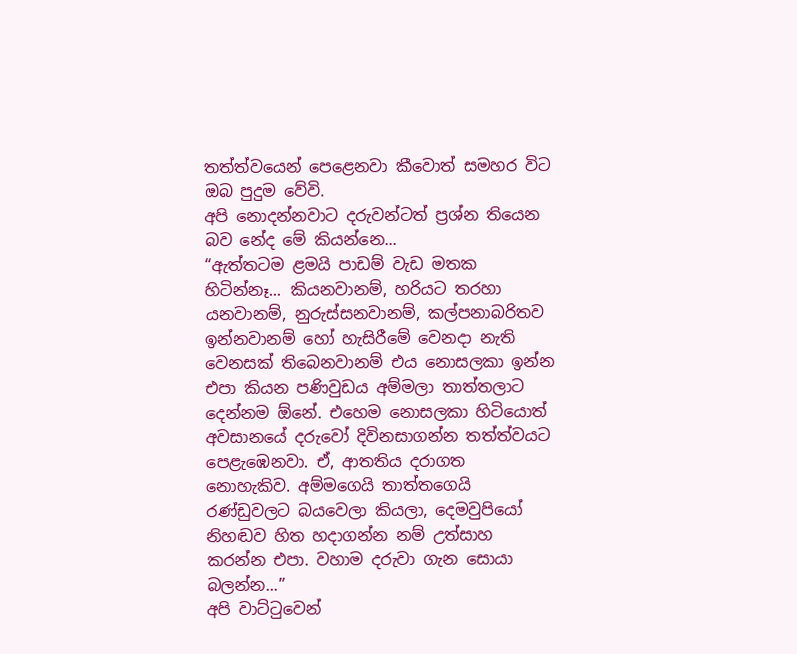තත්ත්වයෙන් පෙළෙනවා කීවොත් සමහර විට ඔබ පුදුම වේවි.
අපි නොදන්නවාට දරුවන්ටත් ප්‍රශ්න තියෙන බව නේද මේ කියන්නෙ...
“ඇත්තටම ළමයි පාඩම් වැඩ මතක හිටින්නෑ... කියනවානම්, හරියට තරහා යනවානම්, නුරුස්සනවානම්, කල්පනාබරිතව ඉන්නවානම් හෝ හැසිරීමේ වෙනදා නැති වෙනසක් තිබෙනවානම් එය නොසලකා ඉන්න එපා කියන පණිවුඩය අම්මලා තාත්තලාට දෙන්නම ඕනේ. එහෙම නොසලකා හිටියොත් අවසානයේ දරුවෝ දිවිනසාගන්න තත්ත්වයට පෙළැඹෙනවා. ඒ, ආතතිය දරාගත නොහැකිව. අම්මගෙයි තාත්තගෙයි රණ්ඩුවලට බයවෙලා කියලා, දෙමවුපියෝ නිහඬව හිත හදාගන්න නම් උත්සාහ කරන්න එපා. වහාම දරුවා ගැන සොයා බලන්න...”
අපි වාට්ටුවෙන්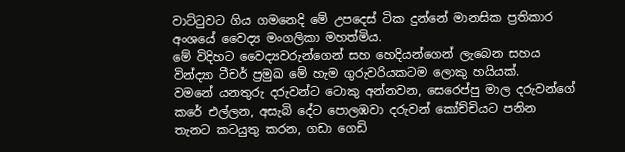වාට්ටුවට ගිය ගමනෙදි මේ උපදෙස් ටික දුන්නේ මානසික ප්‍රතිකාර අංශයේ වෛද්‍ය මංගලිකා මහත්මිය.
මේ විදිහට වෛද්‍යවරුන්ගෙන් සහ හෙදියන්ගෙන් ලැබෙන සහය වින්ද්‍යා ටීචර් ප්‍රමුඛ මේ හැම ගුරුවරියකටම ලොකු හයියක්.
වමනේ යනතුරු දරුවන්ට ‍ටොකු අන්නවන, සෙරෙප්පු මාල දරුවන්ගේ කරේ එල්ලන, අසැබි දේට පොලඹවා දරුවන් කෝච්චියට පනින තැනට කටයුතු කරන, ගඩා ගෙඩි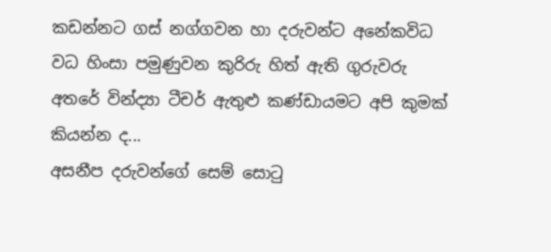කඩන්නට ගස් නග්ගවන හා දරුවන්ට අනේකවිධ වධ හිංසා පමුණුවන කුරිරු හිත් ඇති ගුරුවරු අතරේ වින්ද්‍යා ටීචර් ඇතුළු කණ්ඩායමට අපි කුමක් කියන්න ද...
අසනීප දරුවන්ගේ සෙම් සොටු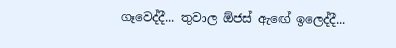ගෑවෙද්දී... තුවාල ඕජස් ඇ‍ඟේ ඉලෙද්දී...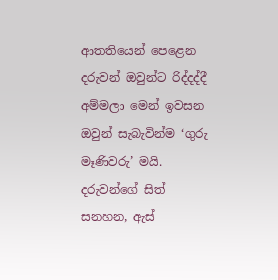ආතතියෙන් පෙළෙන දරුවන් ඔවුන්ට රිද්දද්දී අම්මලා මෙන් ඉවසන ඔවුන් සැබැවින්ම ‘ගුරු මෑණිවරු’ මයි.
දරුවන්ගේ සිත් සනහන, ඇස්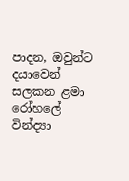පාදන, ඔවුන්ට දයාවෙන් සලකන ළමා රෝහලේ වින්ද්‍යා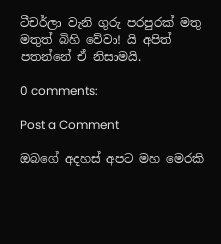ටීචර්ලා වැනි ගුරු පරපුරක් මතු මතුත් බිහි වේවා! යි අපිත් පතන්නේ ඒ නිසාමයි.

0 comments:

Post a Comment

ඔබගේ අදහස් අපට මහ මෙරකි